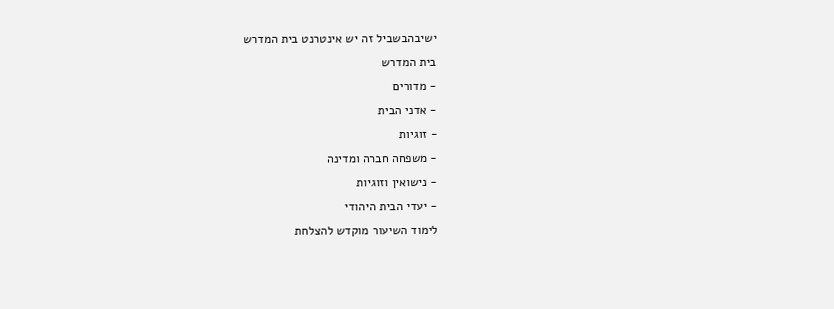ישיבהבשביל זה יש אינטרנט בית המדרש
בית המדרש
- מדורים
- אדני הבית
- זוגיות
- משפחה חברה ומדינה
- נישואין וזוגיות
- יעדי הבית היהודי
לימוד השיעור מוקדש להצלחת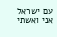עם ישראל
אני ואשתי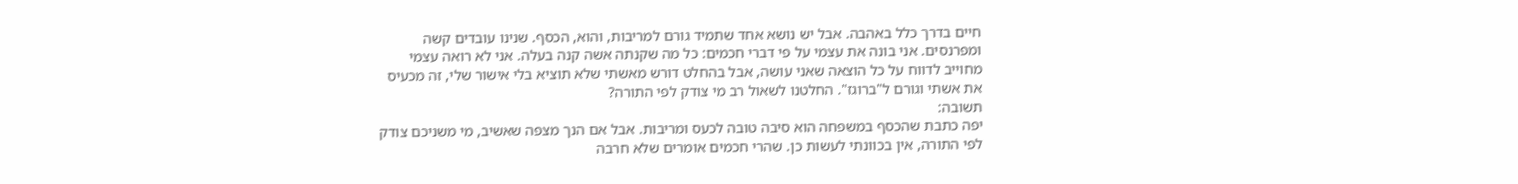חיים בדרך כלל באהבה. אבל יש נושא אחד שתמיד גורם למריבות, והוא, הכסף. שנינו עובדים קשה ומפרנסים. אני בונה את עצמי על פי דברי חכמים: כל מה שקנתה אשה קנה בעלה. אני לא רואה עצמי מחוייב לדווח על כל הוצאה שאני עושה, אבל בהחלט דורש מאשתי שלא תוציא בלי אישור שלי, זה מכעיס את אשתי וגורם ל"ברוגז". החלטנו לשאול רב מי צודק לפי התורה?
תשובה:
יפה כתבת שהכסף במשפחה הוא סיבה טובה לכעס ומריבות. אבל אם הנך מצפה שאשיב, מי משניכם צודק לפי התורה, אין בכוונתי לעשות כן. שהרי חכמים אומרים שלא חרבה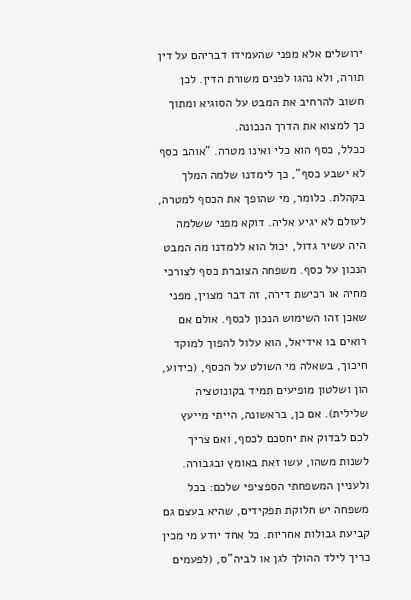ירושלים אלא מפני שהעמידו דבריהם על דין תורה, ולא נהגו לפנים משורת הדין. לכן חשוב להרחיב את המבט על הסוגיא ומתוך כך למצוא את הדרך הנכונה.
ככלל, כסף הוא כלי ואינו מטרה. "אוהב כסף לא ישבע כסף", כך לימדנו שלמה המלך בקהלת. כלומר, מי שהופך את הכסף למטרה, לעולם לא יגיע אליה. דוקא מפני ששלמה היה עשיר גדול, יכול הוא ללמדנו מה המבט הנכון על כסף. משפחה הצוברת כסף לצורכי מחיה או רכישת דירה, זה דבר מצוין, מפני שאכן זהו השימוש הנכון לכסף. אולם אם רואים בו אידיאל, הוא עלול להפוך למוקד חיכוך, בשאלה מי השולט על הכסף, (כידוע, הון ושלטון מופיעים תמיד בקונוטציה שלילית). אם כן, בראשונה, הייתי מייעץ לכם לבדוק את יחסכם לכסף, ואם צריך לשנות משהו, עשו זאת באומץ ובגבורה.
ולעניין המשפחתי הספציפי שלכם: בכל משפחה יש חלוקת תפקידים, שהיא בעצם גם קביעת גבולות אחריות. כל אחד יודע מי מכין כריך לילד ההולך לגן או לביה"ס, (לפעמים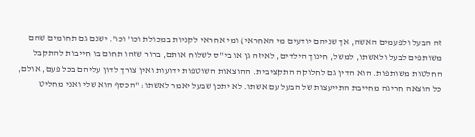זה הבעל ולפעמים האשה, אך שניהם יודעים מי האחראי) ומי אחראי לקניות במכולת וכו' וכו'. ישנם גם תחומים שהם משותפים לבעל ולאשתו, למשל, חינוך הילדים, לאיזה גן או בי"ס לשלוח אותם, ברור שזהו תחום בו חייבות להתקבל החלטות משותפות. הוא הדין גם לחלוקה התקציבית. ההוצאות השוטפות ידועות ואין צורך לדון עליהם בכל פעם, אולם, כל הוצאה חריגה מחייבת התייעצות של הבעל עם אשתו. לא יתכן שבעל יאמר לאשתו: "הכסף הוא שלי ואני מחליט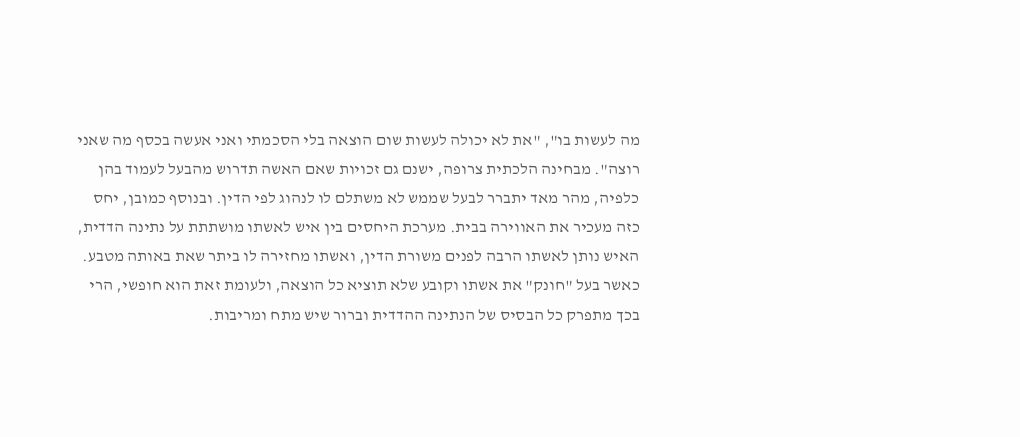מה לעשות בו", "את לא יכולה לעשות שום הוצאה בלי הסכמתי ואני אעשה בכסף מה שאני רוצה". מבחינה הלכתית צרופה, ישנם גם זכויות שאם האשה תדרוש מהבעל לעמוד בהן כלפיה, מהר מאד יתברר לבעל שממש לא משתלם לו לנהוג לפי הדין. ובנוסף כמובן, יחס כזה מעכיר את האווירה בבית. מערכת היחסים בין איש לאשתו מושתתת על נתינה הדדית, האיש נותן לאשתו הרבה לפנים משורת הדין, ואשתו מחזירה לו ביתר שאת באותה מטבע. כאשר בעל "חונק" את אשתו וקובע שלא תוציא כל הוצאה, ולעומת זאת הוא חופשי, הרי בכך מתפרק כל הבסיס של הנתינה ההדדית וברור שיש מתח ומריבות.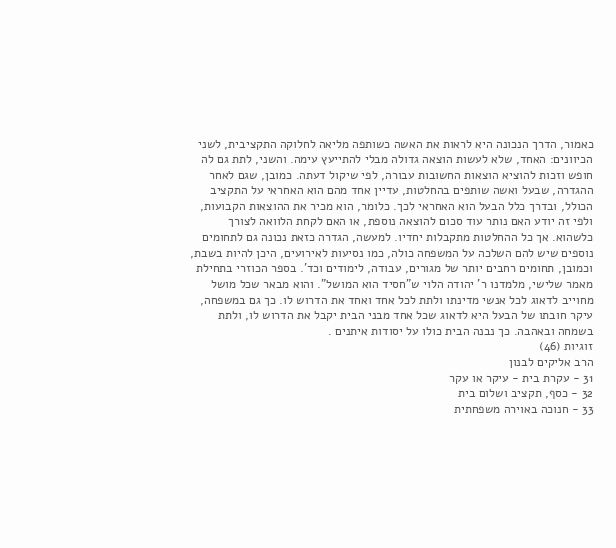כאמור, הדרך הנכונה היא לראות את האשה כשותפה מליאה לחלוקה התקציבית, לשני הכיוונים: האחד, שלא לעשות הוצאה גדולה מבלי להתייעץ עימה. והשני, לתת גם לה חופש וזכות להוציא הוצאות החשובות עבורה, לפי שיקול דעתה. כמובן, שגם לאחר ההגדרה, שבעל ואשה שותפים בהחלטות, עדיין אחד מהם הוא האחראי על התקציב הכולל, ובדרך כלל הבעל הוא האחראי לכך. כלומר, הוא מכיר את ההוצאות הקבועות, ולפי זה יודע האם נותר עוד סכום להוצאה נוספת, או האם לקחת הלוואה לצורך כלשהוא. אך כל ההחלטות מתקבלות יחדיו. למעשה, הגדרה כזאת נכונה גם לתחומים נוספים שיש להם השלכה על המשפחה כולה, כמו נסיעות לאירועים, היכן להיות בשבת, וכמובן, תחומים רחבים יותר של מגורים, עבודה, לימודים וכד'. בספר הכוזרי בתחילת מאמר שלישי, מלמדנו ר' יהודה הלוי ש"חסיד הוא המושל". והוא מבאר שכל מושל מחוייב לדאוג לכל אנשי מדינתו ולתת לכל אחד ואחד את הדרוש לו. כך גם במשפחה, עיקר חובתו של הבעל היא לדאוג שכל אחד מבני הבית יקבל את הדרוש לו, ולתת בשמחה ובאהבה. כך נבנה הבית כולו על יסודות איתנים .
זוגיות (46)
הרב אליקים לבנון
31 - עקרת בית - עיקר או עקר
32 - כסף, תקציב ושלום בית
33 - חנוכה באוירה משפחתית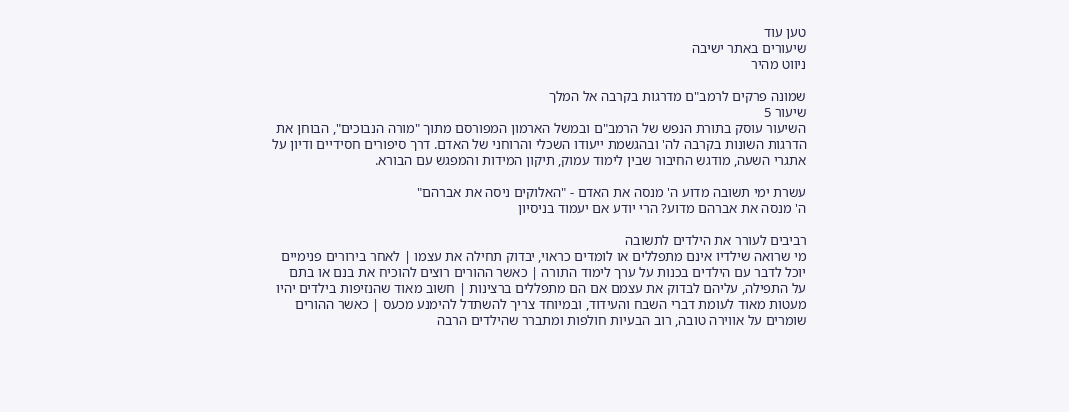טען עוד
שיעורים באתר ישיבה
ניווט מהיר

שמונה פרקים לרמב"ם מדרגות בקרבה אל המלך
שיעור 5
השיעור עוסק בתורת הנפש של הרמב"ם ובמשל הארמון המפורסם מתוך "מורה הנבוכים", הבוחן את הדרגות השונות בקרבה לה' ובהגשמת ייעודו השכלי והרוחני של האדם. דרך סיפורים חסידיים ודיון על אתגרי השעה, מודגש החיבור שבין לימוד עמוק, תיקון המידות והמפגש עם הבורא.

עשרת ימי תשובה מדוע ה' מנסה את האדם - "האלוקים ניסה את אברהם"
ה' מנסה את אברהם מדוע? הרי יודע אם יעמוד בניסיון

רביבים לעורר את הילדים לתשובה
מי שרואה שילדיו אינם מתפללים או לומדים כראוי, יבדוק תחילה את עצמו | לאחר בירורים פנימיים יוכל לדבר עם הילדים בכנות על ערך לימוד התורה | כאשר ההורים רוצים להוכיח את בנם או בתם על התפילה, עליהם לבדוק את עצמם אם הם מתפללים ברצינות | חשוב מאוד שהנזיפות בילדים יהיו מעטות מאוד לעומת דברי השבח והעידוד, ובמיוחד צריך להשתדל להימנע מכעס | כאשר ההורים שומרים על אווירה טובה, רוב הבעיות חולפות ומתברר שהילדים הרבה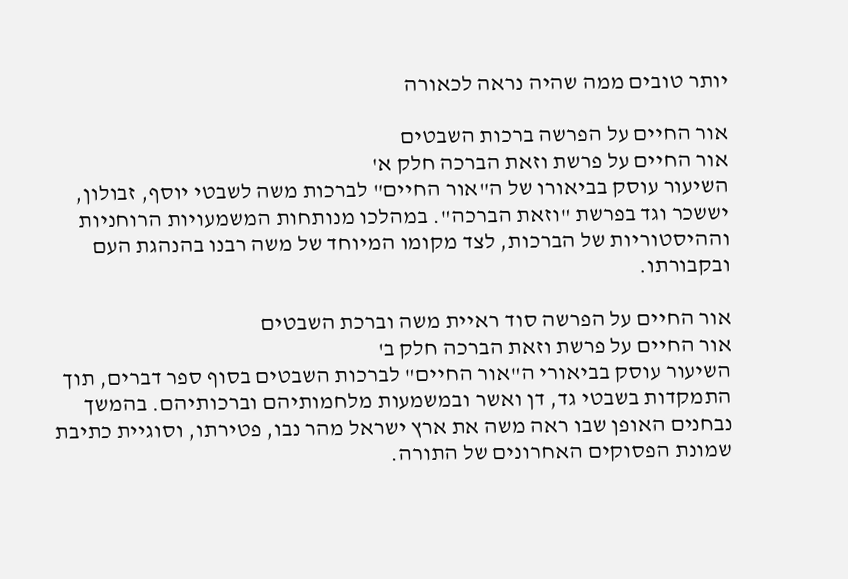יותר טובים ממה שהיה נראה לכאורה

אור החיים על הפרשה ברכות השבטים
אור החיים על פרשת וזאת הברכה חלק א'
השיעור עוסק בביאורו של ה"אור החיים" לברכות משה לשבטי יוסף, זבולון, יששכר וגד בפרשת "וזאת הברכה". במהלכו מנותחות המשמעויות הרוחניות וההיסטוריות של הברכות, לצד מקומו המיוחד של משה רבנו בהנהגת העם ובקבורתו.

אור החיים על הפרשה סוד ראיית משה וברכת השבטים
אור החיים על פרשת וזאת הברכה חלק ב'
השיעור עוסק בביאורי ה"אור החיים" לברכות השבטים בסוף ספר דברים, תוך התמקדות בשבטי גד, דן ואשר ובמשמעות מלחמותיהם וברכותיהם. בהמשך נבחנים האופן שבו ראה משה את ארץ ישראל מהר נבו, פטירתו, וסוגיית כתיבת שמונת הפסוקים האחרונים של התורה.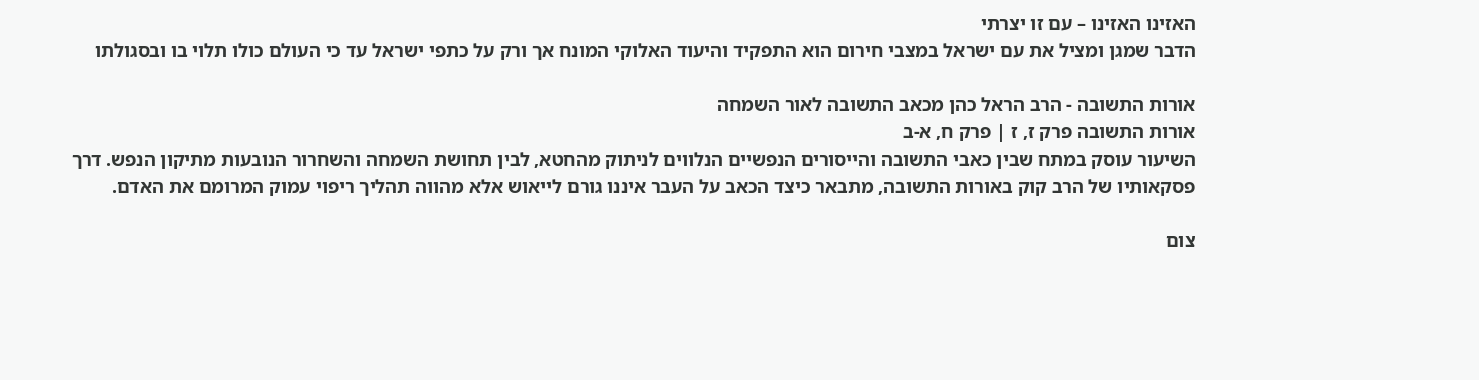האזינו האזינו – עם זו יצרתי
הדבר שמגן ומציל את עם ישראל במצבי חירום הוא התפקיד והיעוד האלוקי המונח אך ורק על כתפי ישראל עד כי העולם כולו תלוי בו ובסגולתו

אורות התשובה - הרב הראל כהן מכאב התשובה לאור השמחה
אורות התשובה פרק ז, ז | פרק ח, א-ב
השיעור עוסק במתח שבין כאבי התשובה והייסורים הנפשיים הנלווים לניתוק מהחטא, לבין תחושת השמחה והשחרור הנובעות מתיקון הנפש. דרך פסקאותיו של הרב קוק באורות התשובה, מתבאר כיצד הכאב על העבר איננו גורם לייאוש אלא מהווה תהליך ריפוי עמוק המרומם את האדם.

צום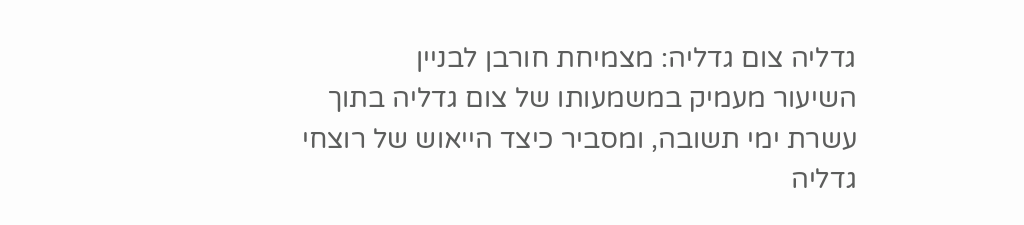גדליה צום גדליה: מצמיחת חורבן לבניין
השיעור מעמיק במשמעותו של צום גדליה בתוך עשרת ימי תשובה, ומסביר כיצד הייאוש של רוצחי גדליה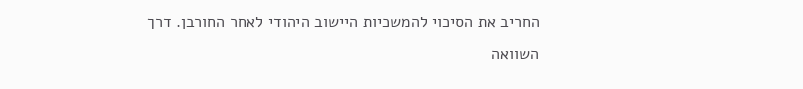החריב את הסיכוי להמשכיות היישוב היהודי לאחר החורבן. דרך השוואה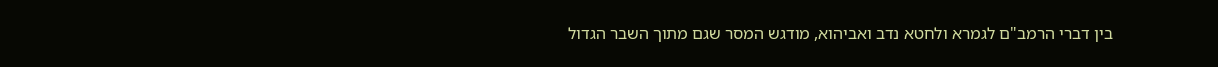בין דברי הרמב"ם לגמרא ולחטא נדב ואביהוא, מודגש המסר שגם מתוך השבר הגדול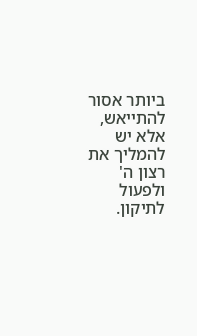ביותר אסור להתייאש, אלא יש להמליך את רצון ה' ולפעול לתיקון.